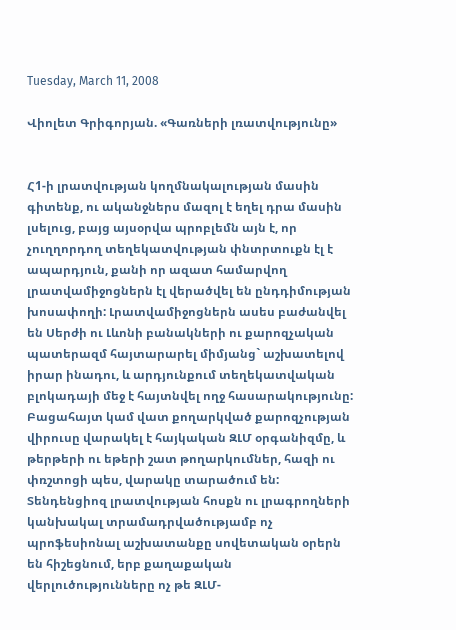Tuesday, March 11, 2008

Վիոլետ Գրիգորյան. «Գառների լռատվությունը»


Հ1-ի լրատվության կողմնակալության մասին գիտենք, ու ականջներս մազոլ է եղել դրա մասին լսելուց, բայց այսօրվա պրոբլեմն այն է, որ չուղղորդող տեղեկատվության փնտրտուքն էլ է ապարդյուն, քանի որ ազատ համարվող լրատվամիջոցներն էլ վերածվել են ընդդիմության խոսափողի: Լրատվամիջոցներն ասես բաժանվել են Սերժի ու Լևոնի բանակների ու քարոզչական պատերազմ հայտարարել միմյանց` աշխատելով իրար ինադու, և արդյունքում տեղեկատվական բլոկադայի մեջ է հայտնվել ողջ հասարակությունը: Բացահայտ կամ վատ քողարկված քարոզչության վիրուսը վարակել է հայկական ԶԼՄ օրգանիզմը, և թերթերի ու եթերի շատ թողարկումներ, հազի ու փռշտոցի պես, վարակը տարածում են: Տենդենցիոզ լրատվության հոսքն ու լրագրողների կանխակալ տրամադրվածությամբ ոչ պրոֆեսիոնալ աշխատանքը սովետական օրերն են հիշեցնում, երբ քաղաքական վերլուծությունները ոչ թե ԶԼՄ-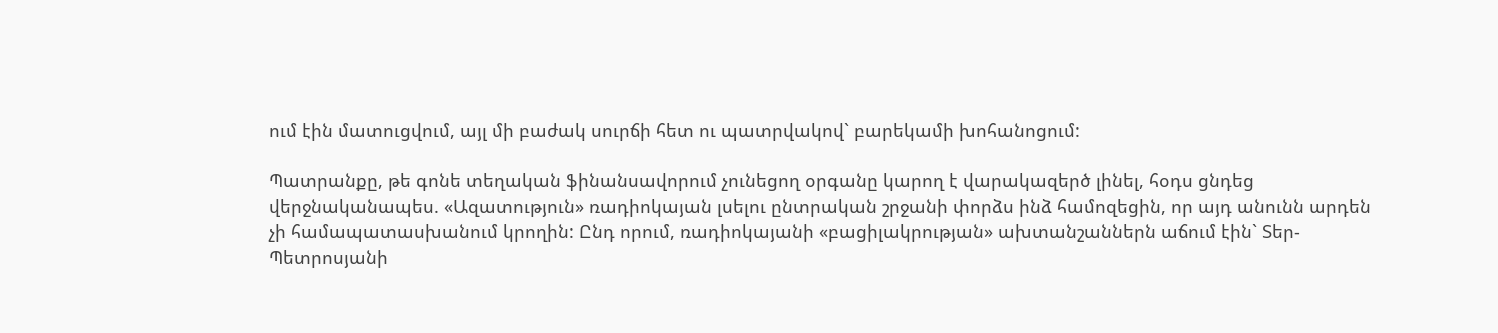ում էին մատուցվում, այլ մի բաժակ սուրճի հետ ու պատրվակով` բարեկամի խոհանոցում:

Պատրանքը, թե գոնե տեղական ֆինանսավորում չունեցող օրգանը կարող է վարակազերծ լինել, հօդս ցնդեց վերջնականապես. «Ազատություն» ռադիոկայան լսելու ընտրական շրջանի փորձս ինձ համոզեցին, որ այդ անունն արդեն չի համապատասխանում կրողին: Ընդ որում, ռադիոկայանի «բացիլակրության» ախտանշաններն աճում էին` Տեր-Պետրոսյանի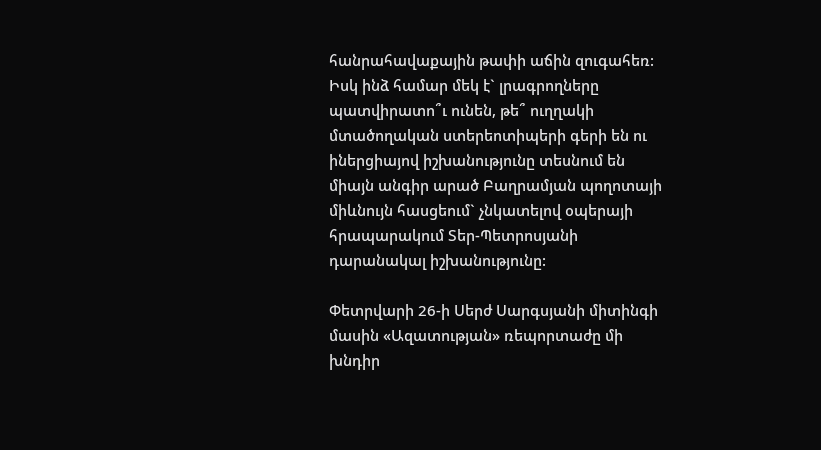հանրահավաքային թափի աճին զուգահեռ: Իսկ ինձ համար մեկ է` լրագրողները պատվիրատո՞ւ ունեն, թե՞ ուղղակի մտածողական ստերեոտիպերի գերի են ու իներցիայով իշխանությունը տեսնում են միայն անգիր արած Բաղրամյան պողոտայի միևնույն հասցեում` չնկատելով օպերայի հրապարակում Տեր-Պետրոսյանի դարանակալ իշխանությունը:

Փետրվարի 26-ի Սերժ Սարգսյանի միտինգի մասին «Ազատության» ռեպորտաժը մի խնդիր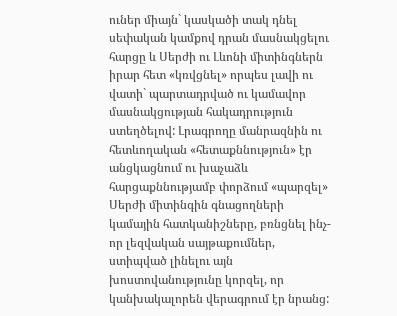ուներ միայն` կասկածի տակ դնել սեփական կամքով դրան մասնակցելու հարցը և Սերժի ու Լևոնի միտինգներն իրար հետ «կռվցնել» որպես լավի ու վատի` պարտադրված ու կամավոր մասնակցության հակադրություն ստեղծելով: Լրագրողը մանրազնին ու հետևողական «հետաքննություն» էր անցկացնում ու խաչաձև հարցաքննությամբ փորձում «պարզել» Սերժի միտինգին գնացողների կամային հատկանիշները, բռնցնել ինչ-որ լեզվական սայթաքումներ, ստիպված լինելու այն խոստովանությունը կորզել, որ կանխակալորեն վերագրում էր նրանց: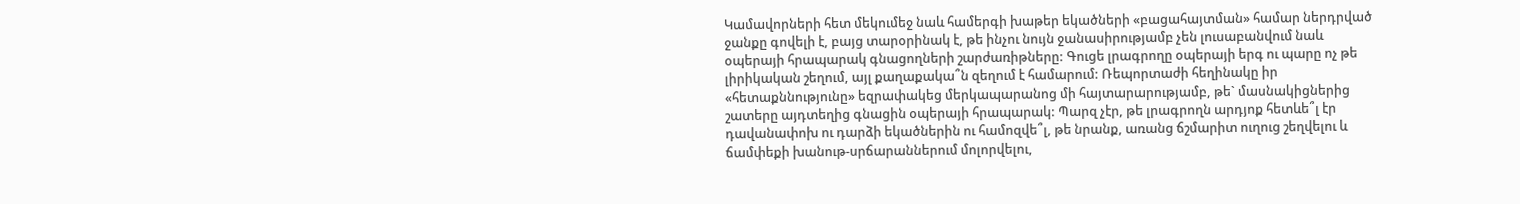Կամավորների հետ մեկումեջ նաև համերգի խաթեր եկածների «բացահայտման» համար ներդրված ջանքը գովելի է, բայց տարօրինակ է, թե ինչու նույն ջանասիրությամբ չեն լուսաբանվում նաև օպերայի հրապարակ գնացողների շարժառիթները: Գուցե լրագրողը օպերայի երգ ու պարը ոչ թե լիրիկական շեղում, այլ քաղաքակա՞ն զեղում է համարում: Ռեպորտաժի հեղինակը իր «հետաքննությունը» եզրափակեց մերկապարանոց մի հայտարարությամբ, թե` մասնակիցներից շատերը այդտեղից գնացին օպերայի հրապարակ: Պարզ չէր, թե լրագրողն արդյոք հետևե՞լ էր դավանափոխ ու դարձի եկածներին ու համոզվե՞լ, թե նրանք, առանց ճշմարիտ ուղուց շեղվելու և ճամփեքի խանութ-սրճարաններում մոլորվելու,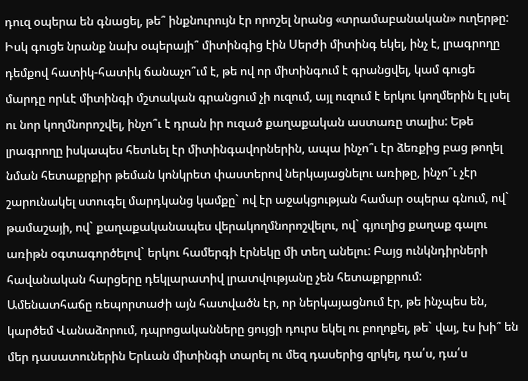դուզ օպերա են գնացել, թե՞ ինքնուրույն էր որոշել նրանց «տրամաբանական» ուղերթը: Իսկ գուցե նրանք նախ օպերայի՞ միտինգից էին Սերժի միտինգ եկել, ինչ է, լրագրողը դեմքով հատիկ-հատիկ ճանաչո՞ւմ է, թե ով որ միտինգում է գրանցվել, կամ գուցե մարդը որևէ միտինգի մշտական գրանցում չի ուզում, այլ ուզում է երկու կողմերին էլ լսել ու նոր կողմնորոշվել, ինչո՞ւ է դրան իր ուզած քաղաքական աստառը տալիս: Եթե լրագրողը իսկապես հետևել էր միտինգավորներին, ապա ինչո՞ւ էր ձեռքից բաց թողել նման հետաքրքիր թեման կոնկրետ փաստերով ներկայացնելու առիթը, ինչո՞ւ չէր շարունակել ստուգել մարդկանց կամքը` ով էր աջակցության համար օպերա գնում, ով` թամաշայի, ով` քաղաքականապես վերակողմնորոշվելու, ով` գյուղից քաղաք գալու առիթն օգտագործելով` երկու համերգի էրնեկը մի տեղ անելու: Բայց ունկնդիրների հավանական հարցերը դեկլարատիվ լրատվությանը չեն հետաքրքրում:
Ամենատհաճը ռեպորտաժի այն հատվածն էր, որ ներկայացնում էր, թե ինչպես են, կարծեմ Վանաձորում, դպրոցականները ցույցի դուրս եկել ու բողոքել, թե` վայ, էս խի՞ են մեր դասատուներին Երևան միտինգի տարել ու մեզ դասերից զրկել, դա՛ս, դա՛ս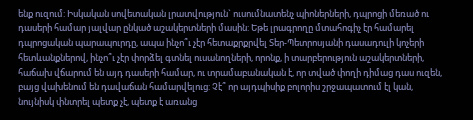ենք ուզում: Իսկական սովետական լրատվություն` ուսումնատենչ պիոներների, դպրոցի մեռած ու դասերի համար յալվար ընկած աշակերտների մասին: Եթե լրագրողը մտահոգիչ էր համարել դպրոցական պարապուրդը, ապա ինչո՞ւ չէր հետաքրքրվել Տեր-Պետրոսյանի դասադուլի կոչերի հետևանքներով, ինչո՞ւ չէր փորձել գտնել ուսանողների, որոնք, ի տարբերություն աշակերտների, հաճախ վճարում են այդ դասերի համար, ու տրամաբանական է, որ տված փողի դիմաց դաս ուզեն, բայց վախենում են դավաճան համարվելուց: Չէ՞ որ այդպիսիք բոլորիս շրջապատում էլ կան, նույնիսկ փնտրել պետք չէ, պետք է առանց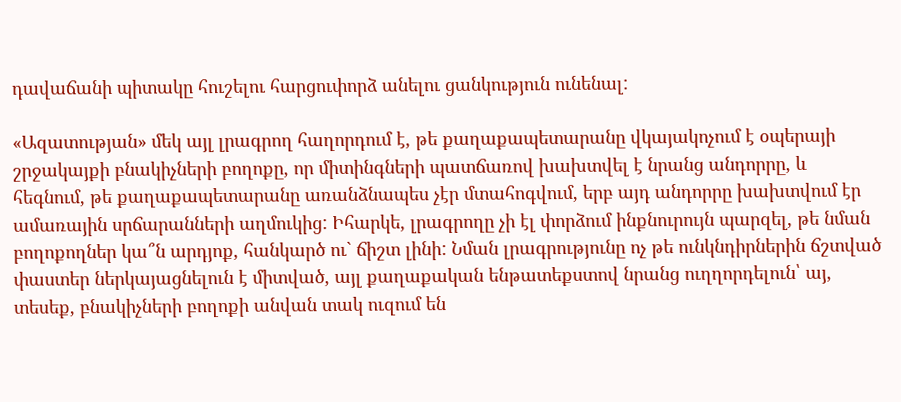դավաճանի պիտակը հուշելու հարցուփորձ անելու ցանկություն ունենալ:

«Ազատության» մեկ այլ լրագրող հաղորդում է, թե քաղաքապետարանը վկայակոչում է օպերայի շրջակայքի բնակիչների բողոքը, որ միտինգների պատճառով խախտվել է նրանց անդորրը, և հեգնում, թե քաղաքապետարանը առանձնապես չէր մտահոգվում, երբ այդ անդորրը խախտվում էր ամառային սրճարանների աղմուկից: Իհարկե, լրագրողը չի էլ փորձում ինքնուրույն պարզել, թե նման բողոքողներ կա՞ն արդյոք, հանկարծ ու` ճիշտ լինի: Նման լրագրությունը ոչ թե ունկնդիրներին ճշտված փաստեր ներկայացնելուն է միտված, այլ քաղաքական ենթատեքստով նրանց ուղղորդելուն՝ այ, տեսեք, բնակիչների բողոքի անվան տակ ուզում են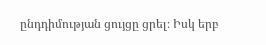ընդդիմության ցույցը ցրել։ Իսկ երբ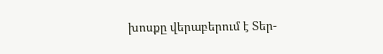խոսքը վերաբերում է Տեր-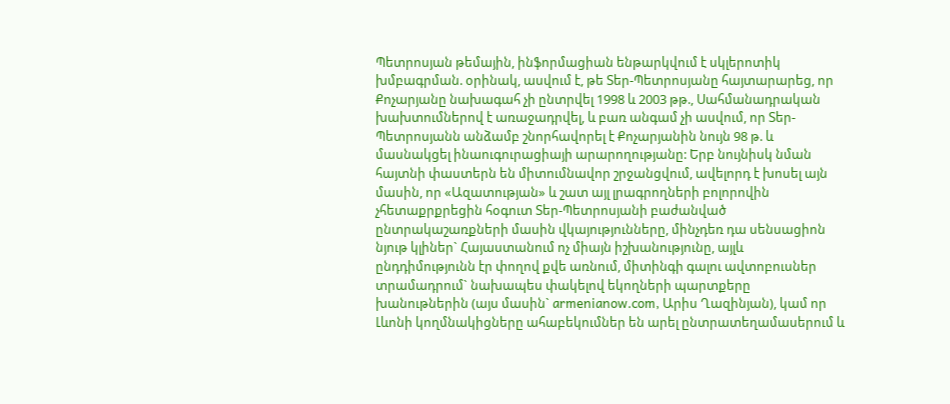Պետրոսյան թեմային, ինֆորմացիան ենթարկվում է սկլերոտիկ խմբագրման. օրինակ, ասվում է, թե Տեր-Պետրոսյանը հայտարարեց, որ Քոչարյանը նախագահ չի ընտրվել 1998 և 2003 թթ., Սահմանադրական խախտումներով է առաջադրվել, և բառ անգամ չի ասվում, որ Տեր-Պետրոսյանն անձամբ շնորհավորել է Քոչարյանին նույն 98 թ. և մասնակցել ինաուգուրացիայի արարողությանը: Երբ նույնիսկ նման հայտնի փաստերն են միտումնավոր շրջանցվում, ավելորդ է խոսել այն մասին, որ «Ազատության» և շատ այլ լրագրողների բոլորովին չհետաքրքրեցին հօգուտ Տեր-Պետրոսյանի բաժանված ընտրակաշառքների մասին վկայությունները, մինչդեռ դա սենսացիոն նյութ կլիներ` Հայաստանում ոչ միայն իշխանությունը, այլև ընդդիմությունն էր փողով քվե առնում, միտինգի գալու ավտոբուսներ տրամադրում` նախապես փակելով եկողների պարտքերը խանութներին (այս մասին` armenianow.com, Արիս Ղազինյան), կամ որ Լևոնի կողմնակիցները ահաբեկումներ են արել ընտրատեղամասերում և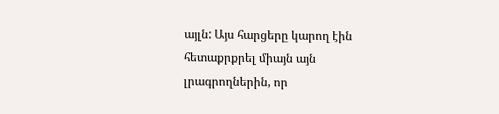այլն: Այս հարցերը կարող էին հետաքրքրել միայն այն լրագրողներին, որ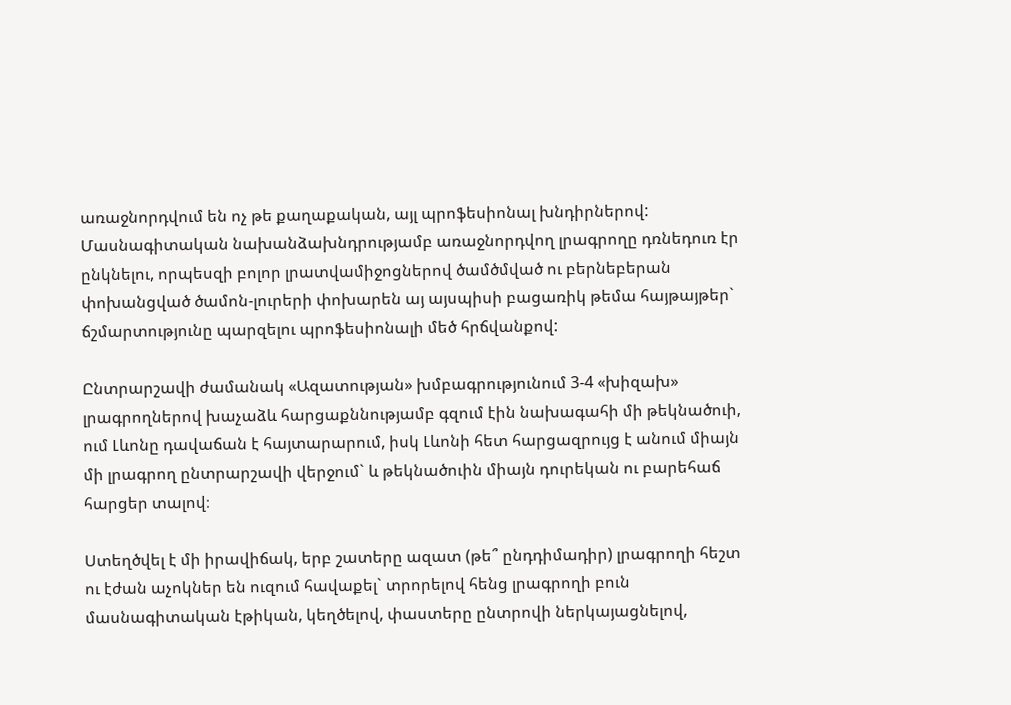առաջնորդվում են ոչ թե քաղաքական, այլ պրոֆեսիոնալ խնդիրներով: Մասնագիտական նախանձախնդրությամբ առաջնորդվող լրագրողը դռնեդուռ էր ընկնելու, որպեսզի բոլոր լրատվամիջոցներով ծամծմված ու բերնեբերան փոխանցված ծամոն-լուրերի փոխարեն այ այսպիսի բացառիկ թեմա հայթայթեր` ճշմարտությունը պարզելու պրոֆեսիոնալի մեծ հրճվանքով:

Ընտրարշավի ժամանակ «Ազատության» խմբագրությունում 3-4 «խիզախ» լրագրողներով խաչաձև հարցաքննությամբ գզում էին նախագահի մի թեկնածուի, ում Լևոնը դավաճան է հայտարարում, իսկ Լևոնի հետ հարցազրույց է անում միայն մի լրագրող ընտրարշավի վերջում` և թեկնածուին միայն դուրեկան ու բարեհաճ հարցեր տալով։

Ստեղծվել է մի իրավիճակ, երբ շատերը ազատ (թե՞ ընդդիմադիր) լրագրողի հեշտ ու էժան աչոկներ են ուզում հավաքել` տրորելով հենց լրագրողի բուն մասնագիտական էթիկան, կեղծելով, փաստերը ընտրովի ներկայացնելով,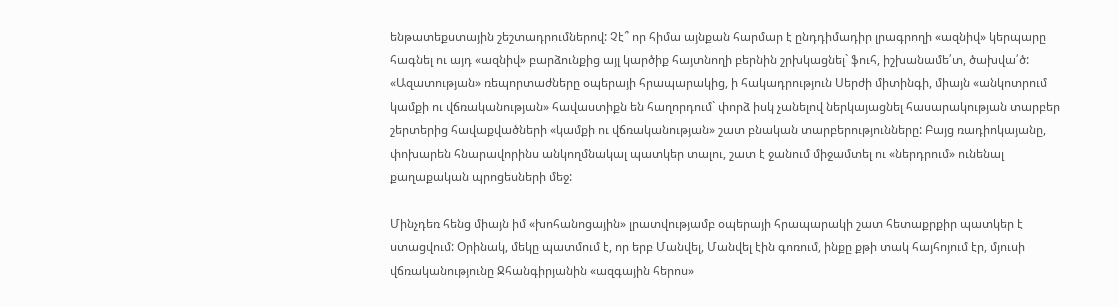ենթատեքստային շեշտադրումներով: Չէ՞ որ հիմա այնքան հարմար է ընդդիմադիր լրագրողի «ազնիվ» կերպարը հագնել ու այդ «ազնիվ» բարձունքից այլ կարծիք հայտնողի բերնին շրխկացնել` ֆուհ, իշխանամե՛տ, ծախվա՛ծ:
«Ազատության» ռեպորտաժները օպերայի հրապարակից, ի հակադրություն Սերժի միտինգի, միայն «անկոտրում կամքի ու վճռականության» հավաստիքն են հաղորդում` փորձ իսկ չանելով ներկայացնել հասարակության տարբեր շերտերից հավաքվածների «կամքի ու վճռականության» շատ բնական տարբերությունները: Բայց ռադիոկայանը, փոխարեն հնարավորինս անկողմնակալ պատկեր տալու, շատ է ջանում միջամտել ու «ներդրում» ունենալ քաղաքական պրոցեսների մեջ:

Մինչդեռ հենց միայն իմ «խոհանոցային» լրատվությամբ օպերայի հրապարակի շատ հետաքրքիր պատկեր է ստացվում: Օրինակ, մեկը պատմում է, որ երբ Մանվել, Մանվել էին գոռում, ինքը քթի տակ հայհոյում էր, մյուսի վճռականությունը Ջհանգիրյանին «ազգային հերոս»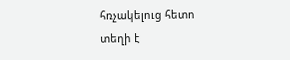հռչակելուց հետո տեղի է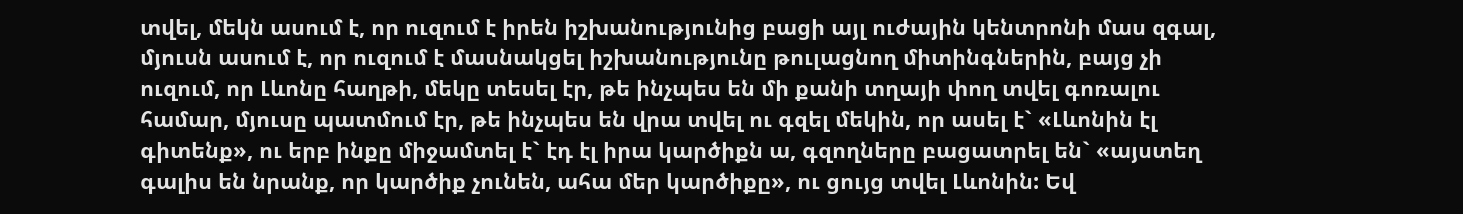տվել, մեկն ասում է, որ ուզում է իրեն իշխանությունից բացի այլ ուժային կենտրոնի մաս զգալ, մյուսն ասում է, որ ուզում է մասնակցել իշխանությունը թուլացնող միտինգներին, բայց չի ուզում, որ Լևոնը հաղթի, մեկը տեսել էր, թե ինչպես են մի քանի տղայի փող տվել գոռալու համար, մյուսը պատմում էր, թե ինչպես են վրա տվել ու գզել մեկին, որ ասել է` «Լևոնին էլ գիտենք», ու երբ ինքը միջամտել է` էդ էլ իրա կարծիքն ա, գզողները բացատրել են` «այստեղ գալիս են նրանք, որ կարծիք չունեն, ահա մեր կարծիքը», ու ցույց տվել Լևոնին: Եվ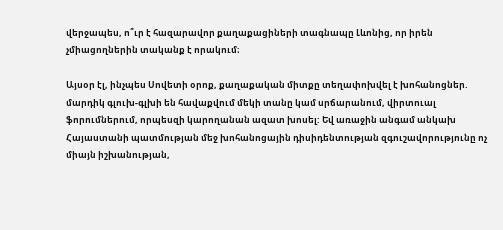վերջապես, ո՞ւր է հազարավոր քաղաքացիների տագնապը Լևոնից, որ իրեն չմիացողներին տականք է որակում։

Այսօր էլ, ինչպես Սովետի օրոք, քաղաքական միտքը տեղափոխվել է խոհանոցներ. մարդիկ գլուխ-գլխի են հավաքվում մեկի տանը կամ սրճարանում, վիրտուալ ֆորումներում, որպեսզի կարողանան ազատ խոսել: Եվ առաջին անգամ անկախ Հայաստանի պատմության մեջ խոհանոցային դիսիդենտության զգուշավորությունը ոչ միայն իշխանության,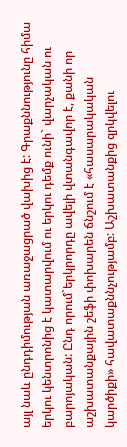այլ նաև ընդդիմության առաջացրած վախից է: Գրաքննությունը հիմա երկու կենտրոնից է կատարվում ու երկու դեմք ունի` վարչական ու բարոյական: Ընդ որում`երկրորդը ավելի վտանգավոր է, քանի որ աշխատանքային շեֆի փոխարեն ճնշում է «հասարակական կարծիքի» հավատաքննչությամբ: Աշխատանքից զրկվելու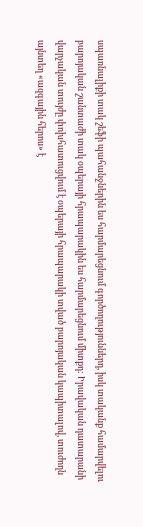սպառնալիքի տակ շեֆի պահանջներին ես հարմարեցնում գործողություններդ, իսկ տականք համարվելու բարոյական շանտաժի տակ օպերայի հրապարակին ես հարմարեցնում միտքդ: Իրավական դատարանի վարչական տույժը փոխհատուցվում է օպերայի հրապարակի տված բարոյական կապիտալով, տուժողն այնտեղ «ազգային հերոս» է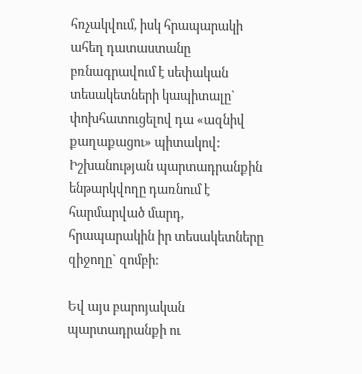հռչակվում, իսկ հրապարակի ահեղ դատաստանը բռնագրավում է սեփական տեսակետների կապիտալը` փոխհատուցելով դա «ազնիվ քաղաքացու» պիտակով: Իշխանության պարտադրանքին ենթարկվողը դառնում է հարմարված մարդ, հրապարակին իր տեսակետները զիջողը` զոմբի:

Եվ այս բարոյական պարտադրանքի ու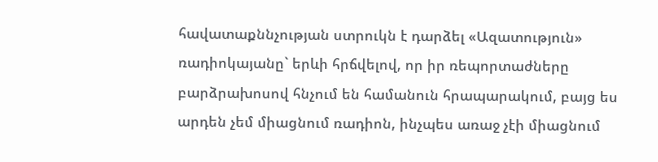հավատաքննչության ստրուկն է դարձել «Ազատություն» ռադիոկայանը` երևի հրճվելով, որ իր ռեպորտաժները բարձրախոսով հնչում են համանուն հրապարակում, բայց ես արդեն չեմ միացնում ռադիոն, ինչպես առաջ չէի միացնում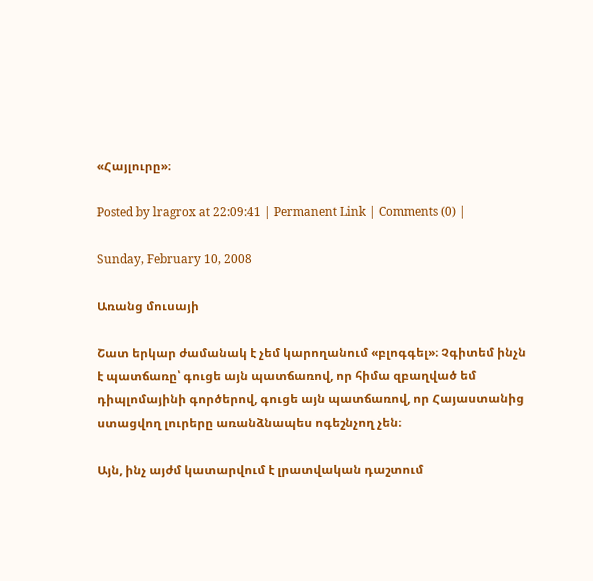«Հայլուրը»։

Posted by lragrox at 22:09:41 | Permanent Link | Comments (0) |

Sunday, February 10, 2008

Առանց մուսայի

Շատ երկար ժամանակ է չեմ կարողանում «բլոգգել»։ Չգիտեմ ինչն է պատճառը՝ գուցե այն պատճառով, որ հիմա զբաղված եմ դիպլոմայինի գործերով, գուցե այն պատճառով, որ Հայաստանից ստացվող լուրերը առանձնապես ոգեշնչող չեն։

Այն, ինչ այժմ կատարվում է լրատվական դաշտում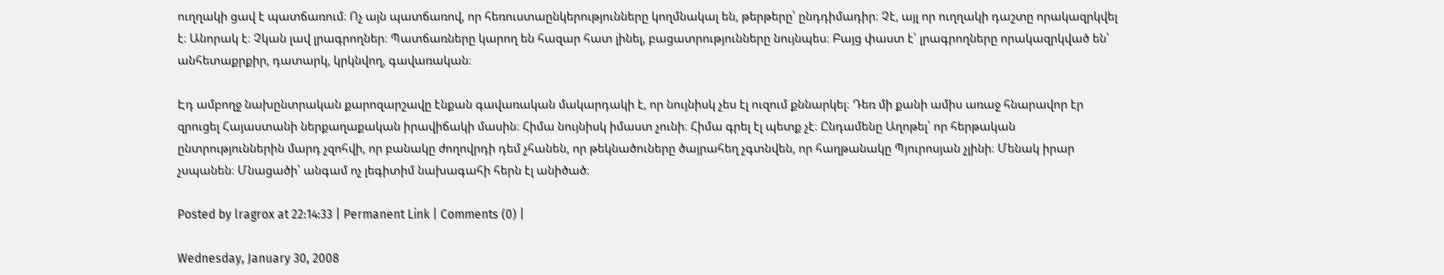ուղղակի ցավ է պատճառում։ Ոչ այն պատճառով, որ հեռուստաընկերությունները կողմնակալ են, թերթերը՝ ընդդիմադիր։ Չէ, այլ որ ուղղակի դաշտը որակազրկվել է։ Անորակ է։ Չկան լավ լրագրողներ։ Պատճառները կարող են հազար հատ լինել, բացատրությունները նույնպես։ Բայց փաստ է՝ լրագրողները որակազրկված են՝ անհետաքրքիր, դատարկ, կրկնվող, գավառական։

Էդ ամբողջ նախընտրական քարոզարշավը էնքան գավառական մակարդակի է, որ նույնիսկ չես էլ ուզում քննարկել։ Դեռ մի քանի ամիս առաջ հնարավոր էր զրուցել Հայաստանի ներքաղաքական իրավիճակի մասին։ Հիմա նույնիսկ իմաստ չունի։ Հիմա գրել էլ պետք չէ։ Ընդամենը Աղոթել՝ որ հերթական ընտրություններին մարդ չզոհվի, որ բանակը ժողովրդի դեմ չհանեն, որ թեկնածուները ծայրահեղ չգտնվեն, որ հաղթանակը Պյուրոսյան չլինի։ Մենակ իրար չսպանեն։ Մնացածի՝ անգամ ոչ լեգիտիմ նախագահի հերն էլ անիծած։

Posted by lragrox at 22:14:33 | Permanent Link | Comments (0) |

Wednesday, January 30, 2008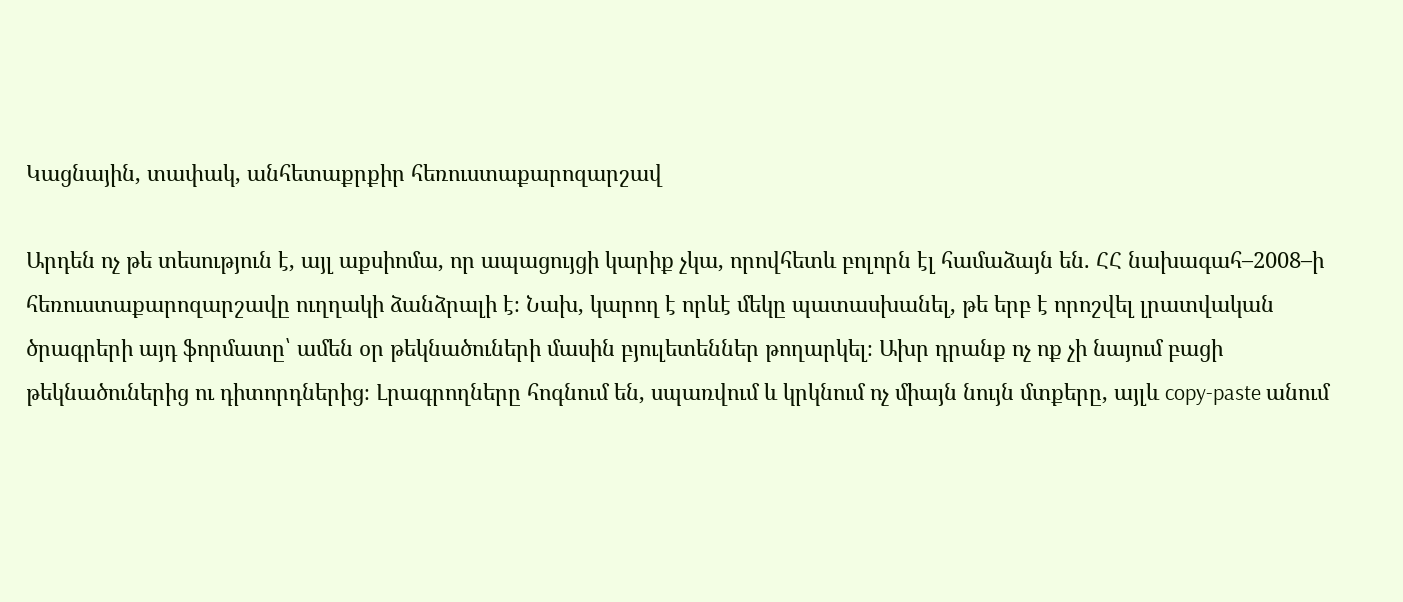Կացնային, տափակ, անհետաքրքիր հեռուստաքարոզարշավ

Արդեն ոչ թե տեսություն է, այլ աքսիոմա, որ ապացույցի կարիք չկա, որովհետև բոլորն էլ համաձայն են. ՀՀ նախագահ–2008–ի հեռուստաքարոզարշավը ուղղակի ձանձրալի է։ Նախ, կարող է որևէ մեկը պատասխանել, թե երբ է որոշվել լրատվական ծրագրերի այդ ֆորմատը՝ ամեն օր թեկնածուների մասին բյուլետեններ թողարկել։ Ախր դրանք ոչ ոք չի նայում բացի թեկնածուներից ու դիտորդներից։ Լրագրողները հոգնում են, սպառվում և կրկնում ոչ միայն նույն մտքերը, այլև copy-paste անում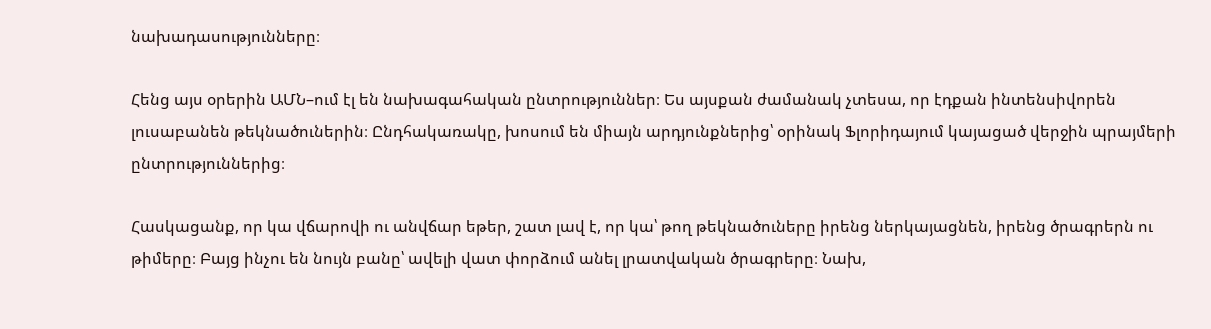նախադասությունները։

Հենց այս օրերին ԱՄՆ–ում էլ են նախագահական ընտրություններ։ Ես այսքան ժամանակ չտեսա, որ էդքան ինտենսիվորեն լուսաբանեն թեկնածուներին։ Ընդհակառակը, խոսում են միայն արդյունքներից՝ օրինակ Ֆլորիդայում կայացած վերջին պրայմերի ընտրություններից։

Հասկացանք, որ կա վճարովի ու անվճար եթեր, շատ լավ է, որ կա՝ թող թեկնածուները իրենց ներկայացնեն, իրենց ծրագրերն ու թիմերը։ Բայց ինչու են նույն բանը՝ ավելի վատ փորձում անել լրատվական ծրագրերը։ Նախ,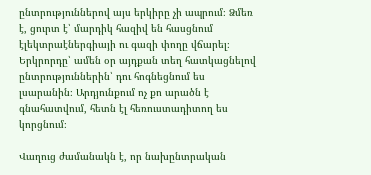ընտրություններով այս երկիրը չի ապրում։ Ձմեռ է, ցուրտ է՝ մարդիկ հազիվ են հասցնում էլեկտրաէներգիայի ու գազի փողը վճարել։ Երկրորդը՝ ամեն օր այդքան տեղ հատկացնելով ընտրություններին՝ դու հոգնեցնում ես լսարանին։ Արդյունքում ոչ քո արածն է գնահատվում, հետն էլ հեռուստադիտող ես կորցնում։

Վաղուց ժամանակն է, որ նախընտրական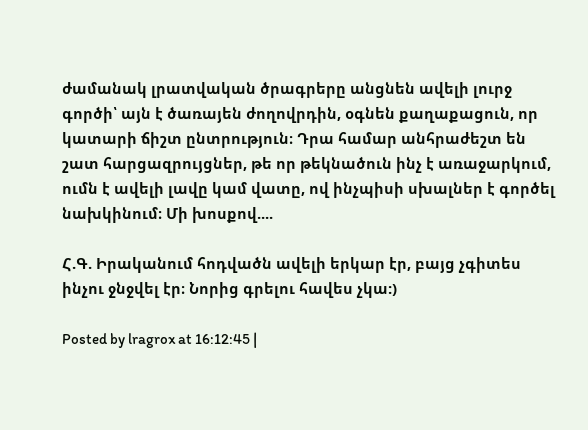ժամանակ լրատվական ծրագրերը անցնեն ավելի լուրջ գործի՝ այն է ծառայեն ժողովրդին, օգնեն քաղաքացուն, որ կատարի ճիշտ ընտրություն։ Դրա համար անհրաժեշտ են շատ հարցազրույցներ, թե որ թեկնածուն ինչ է առաջարկում, ումն է ավելի լավը կամ վատը, ով ինչպիսի սխալներ է գործել նախկինում։ Մի խոսքով....

Հ.Գ. Իրականում հոդվածն ավելի երկար էր, բայց չգիտես ինչու ջնջվել էր։ Նորից գրելու հավես չկա:)

Posted by lragrox at 16:12:45 |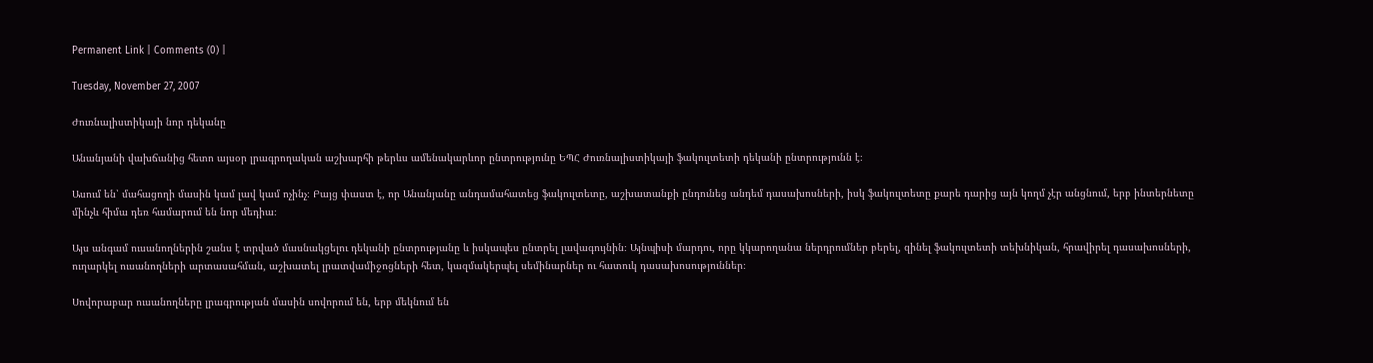Permanent Link | Comments (0) |

Tuesday, November 27, 2007

Ժուռնալիստիկայի նոր դեկանը

Անանյանի վախճանից հետո այսօր լրագրողական աշխարհի թերևս ամենակարևոր ընտրությունը ԵՊՀ Ժուռնալիստիկայի ֆակուլտետի դեկանի ընտրությունն է։

Ասում են՝ մահացողի մասին կամ լավ կամ ոչինչ։ Բայց փաստ է, որ Անանյանը անդամահատեց ֆակուլտետը, աշխատանքի ընդունեց անդեմ դասախոսների, իսկ ֆակուլտետը քարե դարից այն կողմ չէր անցնում, երբ ինտերնետը մինչև հիմա դեռ համարում են նոր մեդիա։

Այս անգամ ուսանողներին շանս է տրված մասնակցելու դեկանի ընտրությանը և իսկապես ընտրել լավագույնին։ Այնպիսի մարդու, որը կկարողանա ներդրումներ բերել, զինել ֆակուլտետի տեխնիկան, հրավիրել դասախոսների, ուղարկել ուսանողների արտասահման, աշխատել լրատվամիջոցների հետ, կազմակերպել սեմինարներ ու հատուկ դասախոսություններ։

Սովորաբար ուսանողները լրագրության մասին սովորում են, երբ մեկնում են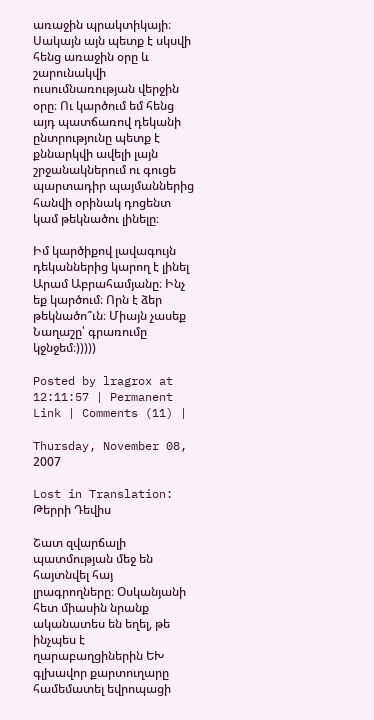առաջին պրակտիկայի։ Սակայն այն պետք է սկսվի հենց առաջին օրը և շարունակվի ուսումնառության վերջին օրը։ Ու կարծում եմ հենց այդ պատճառով դեկանի ընտրությունը պետք է քննարկվի ավելի լայն շրջանակներում ու գուցե պարտադիր պայմաններից հանվի օրինակ դոցենտ կամ թեկնածու լինելը։

Իմ կարծիքով լավագույն դեկաններից կարող է լինել Արամ Աբրահամյանը։ Ինչ եք կարծում։ Որն է ձեր թեկնածո՞ւն։ Միայն չասեք Նաղաշը՝ գրառումը կջնջեմ։)))))

Posted by lragrox at 12:11:57 | Permanent Link | Comments (11) |

Thursday, November 08, 2007

Lost in Translation: Թերրի Դեվիս

Շատ զվարճալի պատմության մեջ են հայտնվել հայ լրագրողները։ Օսկանյանի հետ միասին նրանք ականատես են եղել, թե ինչպես է ղարաբաղցիներին ԵԽ գլխավոր քարտուղարը համեմատել եվրոպացի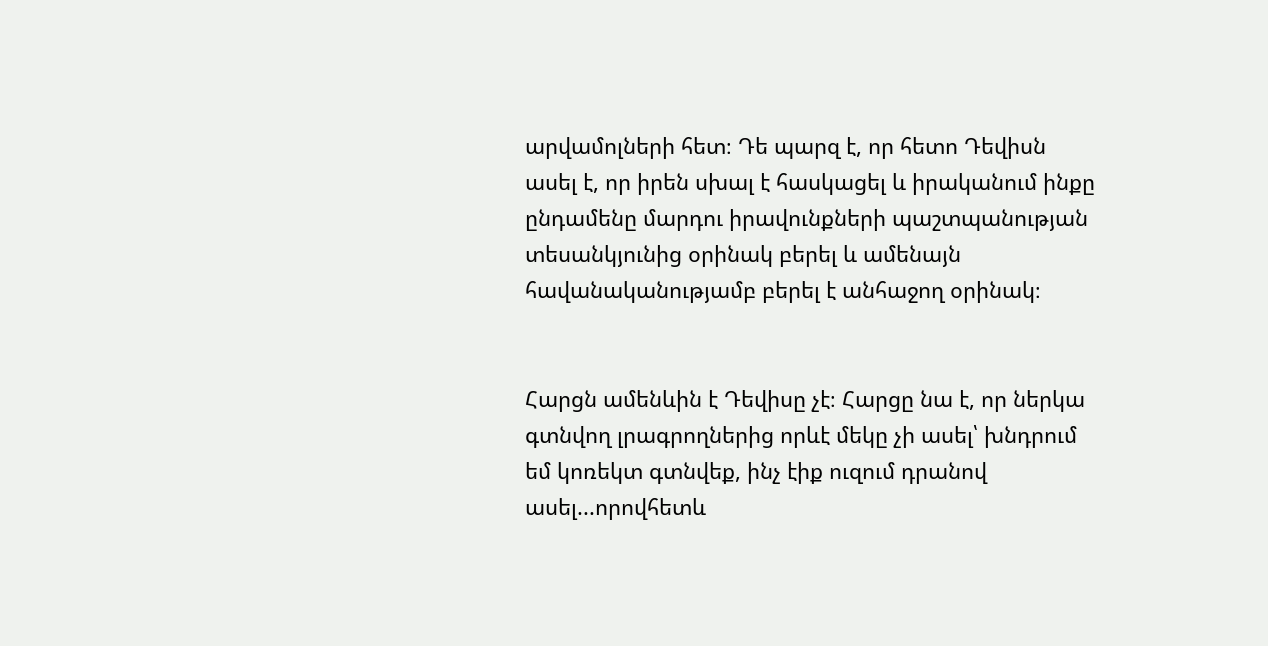արվամոլների հետ։ Դե պարզ է, որ հետո Դեվիսն ասել է, որ իրեն սխալ է հասկացել և իրականում ինքը ընդամենը մարդու իրավունքների պաշտպանության տեսանկյունից օրինակ բերել և ամենայն հավանականությամբ բերել է անհաջող օրինակ։


Հարցն ամենևին է Դեվիսը չէ։ Հարցը նա է, որ ներկա գտնվող լրագրողներից որևէ մեկը չի ասել՝ խնդրում եմ կոռեկտ գտնվեք, ինչ էիք ուզում դրանով ասել...որովհետև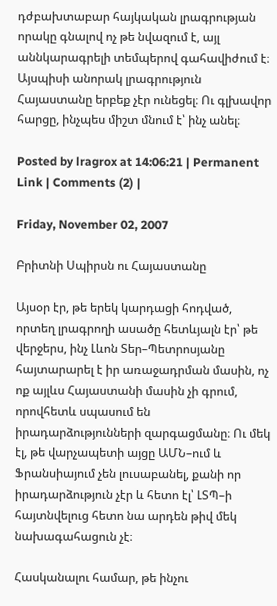դժբախտաբար հայկական լրագրության որակը գնալով ոչ թե նվազում է, այլ աննկարագրելի տեմպերով գահավիժում է։ Այսպիսի անորակ լրագրություն Հայաստանը երբեք չէր ունեցել։ Ու գլխավոր հարցը, ինչպես միշտ մնում է՝ ինչ անել։

Posted by lragrox at 14:06:21 | Permanent Link | Comments (2) |

Friday, November 02, 2007

Բրիտնի Սպիրսն ու Հայաստանը

Այսօր էր, թե երեկ կարդացի հոդված, որտեղ լրագրողի ասածը հետևյալն էր՝ թե վերջերս, ինչ Լևոն Տեր–Պետրոսյանը հայտարարել է իր առաջադրման մասին, ոչ ոք այլևս Հայաստանի մասին չի գրում, որովհետև սպասում են իրադարձությունների զարգացմանը։ Ու մեկ էլ, թե վարչապետի այցը ԱՄՆ–ում և Ֆրանսիայում չեն լուսաբանել, քանի որ իրադարձություն չէր և հետո էլ՝ ԼՏՊ–ի հայտնվելուց հետո նա արդեն թիվ մեկ նախագահացուն չէ։

Հասկանալու համար, թե ինչու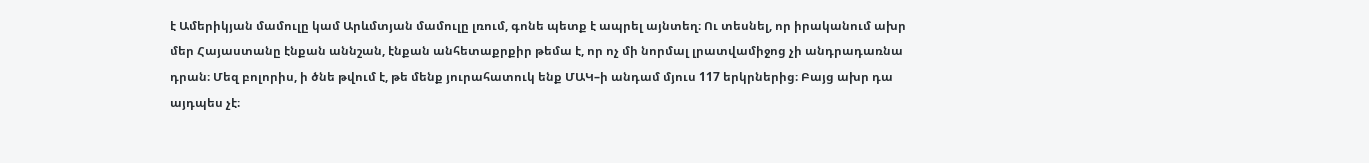է Ամերիկյան մամուլը կամ Արևմտյան մամուլը լռում, գոնե պետք է ապրել այնտեղ։ Ու տեսնել, որ իրականում ախր մեր Հայաստանը էնքան աննշան, էնքան անհետաքրքիր թեմա է, որ ոչ մի նորմալ լրատվամիջոց չի անդրադառնա դրան։ Մեզ բոլորիս, ի ծնե թվում է, թե մենք յուրահատուկ ենք ՄԱԿ–ի անդամ մյուս 117 երկրներից։ Բայց ախր դա այդպես չէ։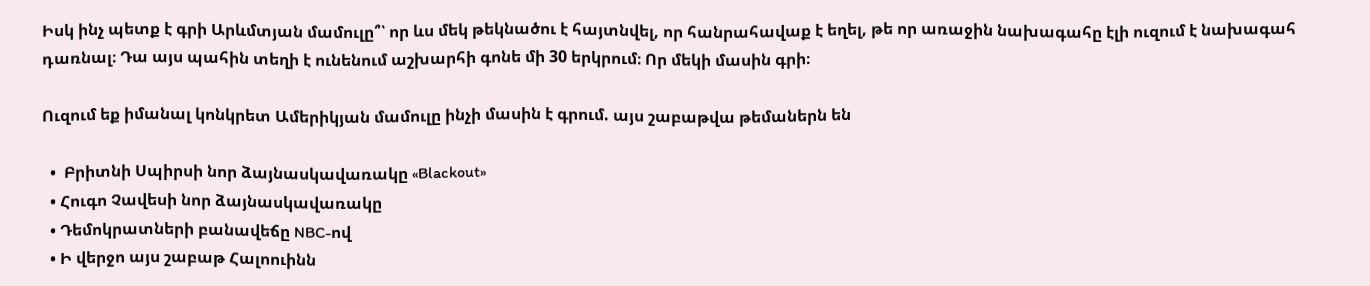Իսկ ինչ պետք է գրի Արևմտյան մամուլը՞՝ որ ևս մեկ թեկնածու է հայտնվել, որ հանրահավաք է եղել, թե որ առաջին նախագահը էլի ուզում է նախագահ դառնալ։ Դա այս պահին տեղի է ունենում աշխարհի գոնե մի 30 երկրում։ Որ մեկի մասին գրի։

Ուզում եք իմանալ կոնկրետ Ամերիկյան մամուլը ինչի մասին է գրում. այս շաբաթվա թեմաներն են

  •  Բրիտնի Սպիրսի նոր ձայնասկավառակը «Blackout»
  • Հուգո Չավեսի նոր ձայնասկավառակը
  • Դեմոկրատների բանավեճը NBC-ով
  • Ի վերջո այս շաբաթ Հալոուինն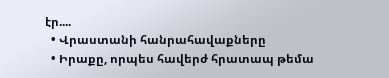էր....
  • Վրաստանի հանրահավաքները
  • Իրաքը, որպես հավերժ հրատապ թեմա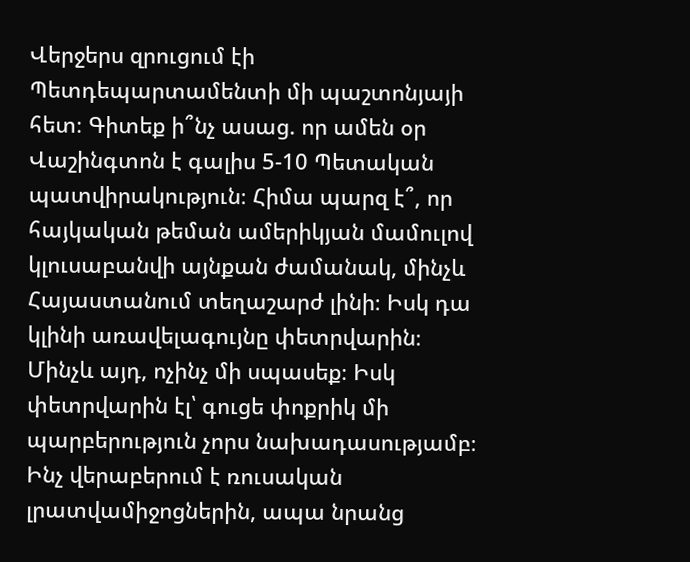Վերջերս զրուցում էի Պետդեպարտամենտի մի պաշտոնյայի հետ։ Գիտեք ի՞նչ ասաց. որ ամեն օր Վաշինգտոն է գալիս 5-10 Պետական պատվիրակություն։ Հիմա պարզ է՞, որ հայկական թեման ամերիկյան մամուլով կլուսաբանվի այնքան ժամանակ, մինչև Հայաստանում տեղաշարժ լինի։ Իսկ դա կլինի առավելագույնը փետրվարին։ Մինչև այդ, ոչինչ մի սպասեք։ Իսկ փետրվարին էլ՝ գուցե փոքրիկ մի պարբերություն չորս նախադասությամբ։ Ինչ վերաբերում է ռուսական լրատվամիջոցներին, ապա նրանց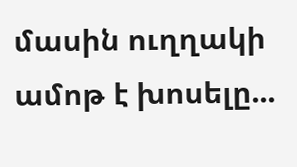մասին ուղղակի ամոթ է խոսելը...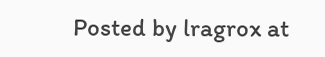Posted by lragrox at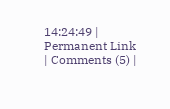14:24:49 | Permanent Link | Comments (5) |